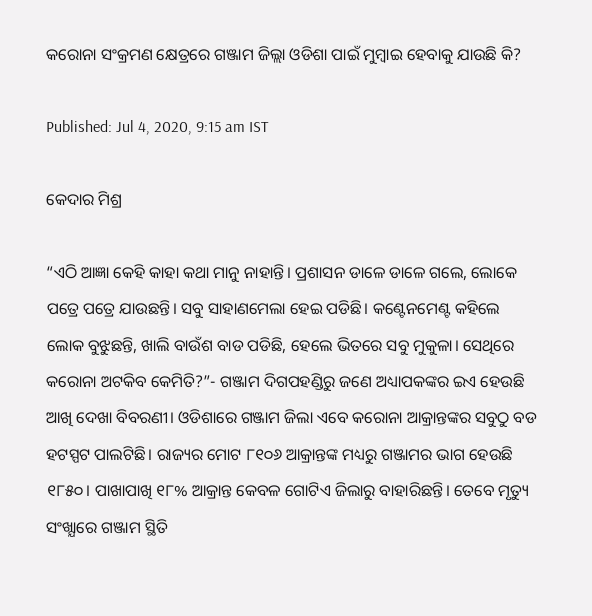କରୋନା ସଂକ୍ରମଣ କ୍ଷେତ୍ରରେ ଗଞ୍ଜାମ ଜିଲ୍ଲା ଓଡିଶା ପାଇଁ ମୁମ୍ବାଇ ହେବାକୁ ଯାଉଛି କି?

Published: Jul 4, 2020, 9:15 am IST

କେଦାର ମିଶ୍ର

“ଏଠି ଆଜ୍ଞା କେହି କାହା କଥା ମାନୁ ନାହାନ୍ତି। ପ୍ରଶାସନ ଡାଳେ ଡାଳେ ଗଲେ, ଲୋକେ ପତ୍ରେ ପତ୍ରେ ଯାଉଛନ୍ତି। ସବୁ ସାହାଣମେଲା ହେଇ ପଡିଛି। କଣ୍ଟେନମେଣ୍ଟ କହିଲେ ଲୋକ ବୁଝୁଛନ୍ତି, ଖାଲି ବାଉଁଶ ବାଡ ପଡିଛି, ହେଲେ ଭିତରେ ସବୁ ମୁକୁଳା। ସେଥିରେ କରୋନା ଅଟକିବ କେମିତି?”- ଗଞ୍ଜାମ ଦିଗପହଣ୍ଡିରୁ ଜଣେ ଅଧ୍ୟାପକଙ୍କର ଇଏ ହେଉଛି ଆଖି ଦେଖା ବିବରଣୀ। ଓଡିଶାରେ ଗଞ୍ଜାମ ଜିଲା ଏବେ କରୋନା ଆକ୍ରାନ୍ତଙ୍କର ସବୁଠୁ ବଡ ହଟସ୍ପଟ ପାଲଟିଛି। ରାଜ୍ୟର ମୋଟ ୮୧୦୬ ଆକ୍ରାନ୍ତଙ୍କ ମଧ୍ୟରୁ ଗଞ୍ଜାମର ଭାଗ ହେଉଛି ୧୮୫୦। ପାଖାପାଖି ୧୮% ଆକ୍ରାନ୍ତ କେବଳ ଗୋଟିଏ ଜିଲାରୁ ବାହାରିଛନ୍ତି। ତେବେ ମୃତ୍ୟୁ ସଂଖ୍ଯାରେ ଗଞ୍ଜାମ ସ୍ଥିତି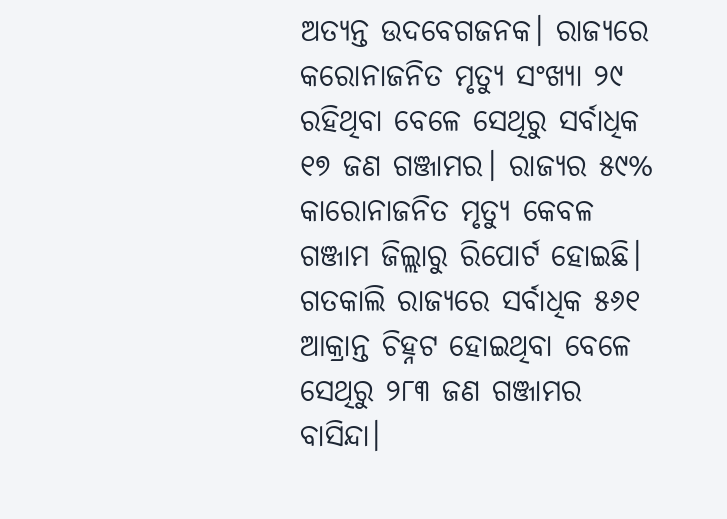ଅତ୍ୟନ୍ତ ଉଦବେଗଜନକ। ରାଜ୍ୟରେ କରୋନାଜନିତ ମୃତ୍ୟୁ ସଂଖ୍ୟା ୨୯ ରହିଥିବା ବେଳେ ସେଥିରୁ ସର୍ବାଧିକ ୧୭ ଜଣ ଗଞ୍ଜାମର। ରାଜ୍ୟର ୫୯% କାରୋନାଜନିତ ମୃତ୍ୟୁ କେବଳ ଗଞ୍ଜାମ ଜିଲ୍ଲାରୁ ରିପୋର୍ଟ ହୋଇଛି। ଗତକାଲି ରାଜ୍ୟରେ ସର୍ବାଧିକ ୫୬୧ ଆକ୍ରାନ୍ତ ଚିହ୍ନଟ ହୋଇଥିବା ବେଳେ ସେଥିରୁ ୨୮୩ ଜଣ ଗଞ୍ଜାମର ବାସିନ୍ଦା।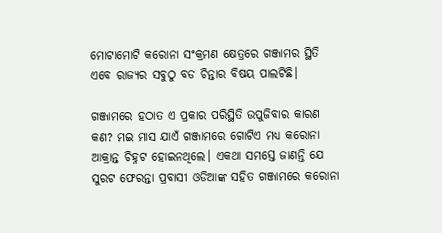ମୋଟାମୋଟି କରୋନା ସଂକ୍ରମଣ କ୍ଷେତ୍ରରେ ଗଞ୍ଜାମର ସ୍ଥିତି ଏବେ ରାଜ୍ୟର ସବୁଠୁ ବଡ ଚିନ୍ତାର ବିଷୟ ପାଲଟିଛି।

ଗଞ୍ଜାମରେ ହଠାତ ଏ ପ୍ରକାର ପରିସ୍ଥିତି ଉପୁଜିବାର କାରଣ କଣ? ମଇ ମାସ ଯାଏଁ ଗଞ୍ଜାମରେ ଗୋଟିଏ ମଧ୍ୟ କରୋନା ଆକ୍ରାନ୍ତ ଚିହ୍ନଟ ହୋଇନଥିଲେ। ଏକଥା ସମସ୍ତେ ଜାଣନ୍ତି ଯେ ସୁରଟ ଫେରନ୍ତା ପ୍ରବାସୀ ଓଡିଆଙ୍କ ସହିତ ଗଞ୍ଜାମରେ କରୋନା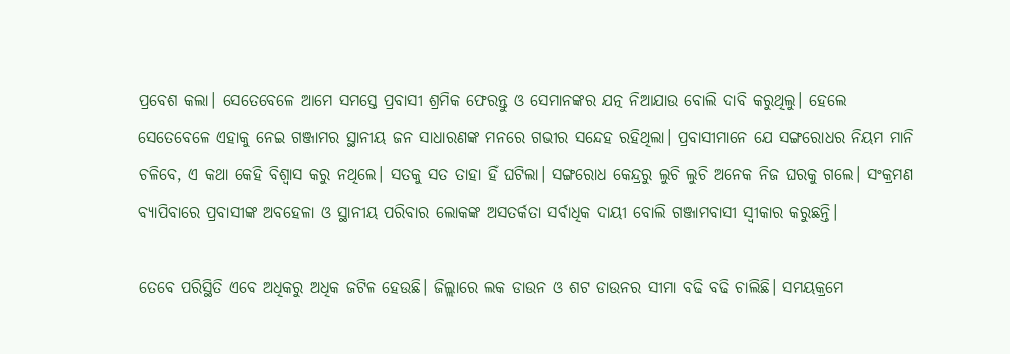ପ୍ରବେଶ କଲା। ସେତେବେଳେ ଆମେ ସମସ୍ତେ ପ୍ରବାସୀ ଶ୍ରମିକ ଫେରନ୍ତୁ ଓ ସେମାନଙ୍କର ଯତ୍ନ ନିଆଯାଉ ବୋଲି ଦାବି କରୁଥିଲୁ। ହେଲେ ସେତେବେଳେ ଏହାକୁ ନେଇ ଗଞ୍ଜାମର ସ୍ଥାନୀୟ ଜନ ସାଧାରଣଙ୍କ ମନରେ ଗଭୀର ସନ୍ଦେହ ରହିଥିଲା। ପ୍ରବାସୀମାନେ ଯେ ସଙ୍ଗରୋଧର ନିୟମ ମାନି ଚଳିବେ, ଏ କଥା କେହି ବିଶ୍ଵାସ କରୁ ନଥିଲେ। ସତକୁ ସତ ତାହା ହିଁ ଘଟିଲା। ସଙ୍ଗରୋଧ କେନ୍ଦ୍ରରୁ ଲୁଚି ଲୁଚି ଅନେକ ନିଜ ଘରକୁ ଗଲେ। ସଂକ୍ରମଣ ବ୍ୟାପିବାରେ ପ୍ରବାସୀଙ୍କ ଅବହେଳା ଓ ସ୍ଥାନୀୟ ପରିବାର ଲୋକଙ୍କ ଅସତର୍କତା ସର୍ବାଧିକ ଦାୟୀ ବୋଲି ଗଞ୍ଜାମବାସୀ ସ୍ଵୀକାର କରୁଛନ୍ତି।

ତେବେ ପରିସ୍ଥିତି ଏବେ ଅଧିକରୁ ଅଧିକ ଜଟିଳ ହେଉଛି। ଜିଲ୍ଲାରେ ଲକ ଡାଉନ ଓ ଶଟ ଡାଉନର ସୀମା ବଢି ବଢି ଚାଲିଛି। ସମୟକ୍ରମେ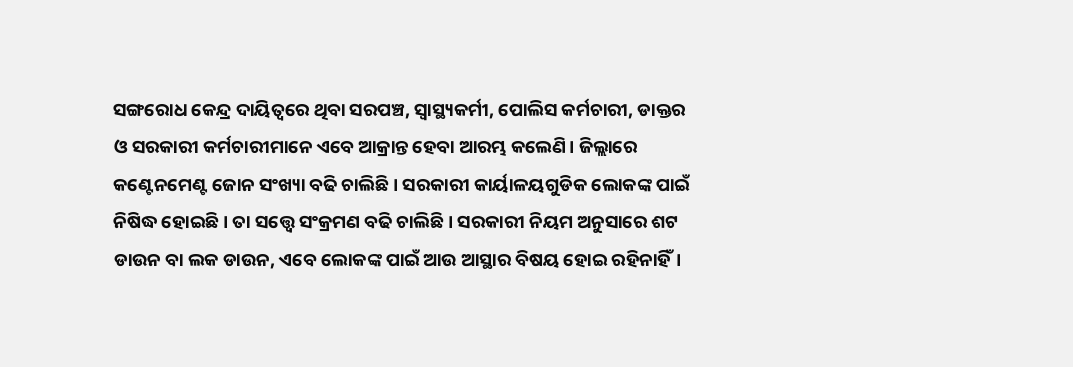ସଙ୍ଗରୋଧ କେନ୍ଦ୍ର ଦାୟିତ୍ବରେ ଥିବା ସରପଞ୍ଚ, ସ୍ୱାସ୍ଥ୍ୟକର୍ମୀ, ପୋଲିସ କର୍ମଚାରୀ, ଡାକ୍ତର ଓ ସରକାରୀ କର୍ମଚାରୀମାନେ ଏବେ ଆକ୍ରାନ୍ତ ହେବା ଆରମ୍ଭ କଲେଣି। ଜିଲ୍ଲାରେ କଣ୍ଟେନମେଣ୍ଟ ଜୋନ ସଂଖ୍ୟା ବଢି ଚାଲିଛି। ସରକାରୀ କାର୍ୟାଳୟଗୁଡିକ ଲୋକଙ୍କ ପାଇଁ ନିଷିଦ୍ଧ ହୋଇଛି। ତା ସତ୍ତ୍ୱେ ସଂକ୍ରମଣ ବଢି ଚାଲିଛି। ସରକାରୀ ନିୟମ ଅନୁସାରେ ଶଟ ଡାଉନ ବା ଲକ ଡାଉନ, ଏବେ ଲୋକଙ୍କ ପାଇଁ ଆଉ ଆସ୍ଥାର ବିଷୟ ହୋଇ ରହିନାହିଁ।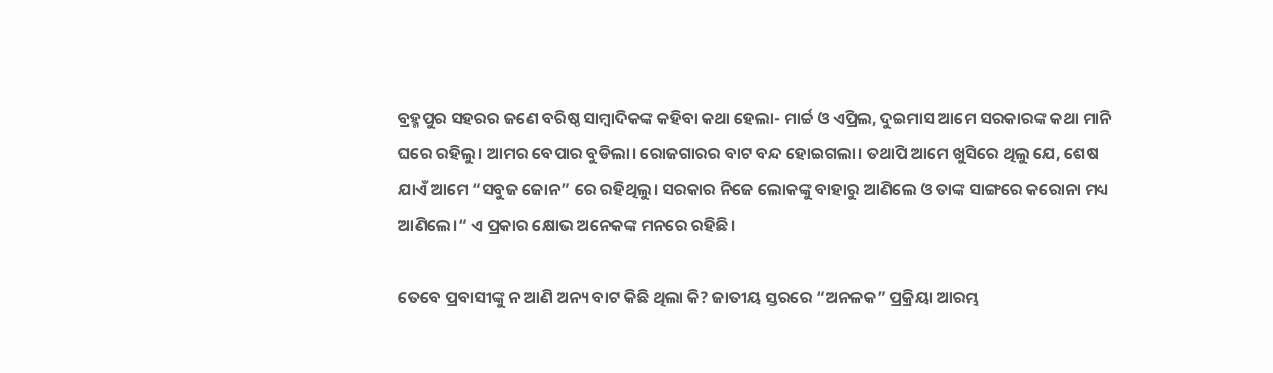ବ୍ରହ୍ମପୁର ସହରର ଜଣେ ବରିଷ୍ଠ ସାମ୍ବାଦିକଙ୍କ କହିବା କଥା ହେଲା- ମାର୍ଚ୍ଚ ଓ ଏପ୍ରିଲ, ଦୁଇମାସ ଆମେ ସରକାରଙ୍କ କଥା ମାନି ଘରେ ରହିଲୁ। ଆମର ବେପାର ବୁଡିଲା। ରୋଜଗାରର ବାଟ ବନ୍ଦ ହୋଇଗଲା। ତଥାପି ଆମେ ଖୁସିରେ ଥିଲୁ ଯେ, ଶେଷ ଯାଏଁ ଆମେ “ସବୁଜ ଜୋନ” ରେ ରହିଥିଲୁ। ସରକାର ନିଜେ ଲୋକଙ୍କୁ ବାହାରୁ ଆଣିଲେ ଓ ତାଙ୍କ ସାଙ୍ଗରେ କରୋନା ମଧ୍ୟ ଆଣିଲେ।“ ଏ ପ୍ରକାର କ୍ଷୋଭ ଅନେକଙ୍କ ମନରେ ରହିଛି।

ତେବେ ପ୍ରବାସୀଙ୍କୁ ନ ଆଣି ଅନ୍ୟ ବାଟ କିଛି ଥିଲା କି? ଜାତୀୟ ସ୍ତରରେ “ଅନଳକ” ପ୍ରକ୍ରିୟା ଆରମ୍ଭ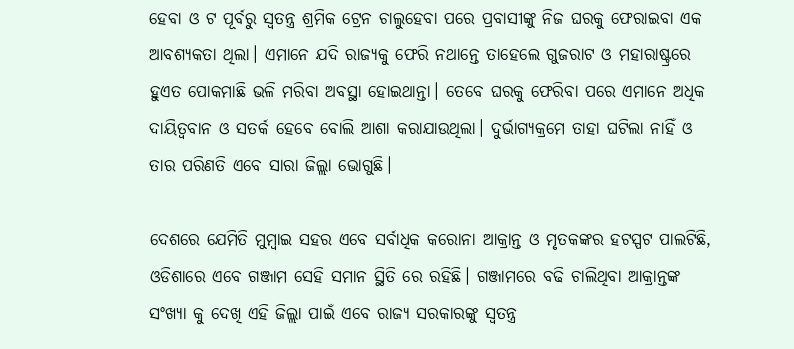ହେବା ଓ ଟ ପୂର୍ବରୁ ସ୍ବତନ୍ତ୍ର ଶ୍ରମିକ ଟ୍ରେନ ଚାଲୁହେବା ପରେ ପ୍ରବାସୀଙ୍କୁ ନିଜ ଘରକୁ ଫେରାଇବା ଏକ ଆବଶ୍ୟକତା ଥିଲା। ଏମାନେ ଯଦି ରାଜ୍ୟକୁ ଫେରି ନଥାନ୍ତେ ତାହେଲେ ଗୁଜରାଟ ଓ ମହାରାଷ୍ଟ୍ରରେ ହୁଏତ ପୋକମାଛି ଭଳି ମରିବା ଅବସ୍ଥା ହୋଇଥାନ୍ତା। ତେବେ ଘରକୁ ଫେରିବା ପରେ ଏମାନେ ଅଧିକ ଦାୟିତ୍ଵବାନ ଓ ସତର୍କ ହେବେ ବୋଲି ଆଶା କରାଯାଉଥିଲା। ଦୁର୍ଭାଗ୍ୟକ୍ରମେ ତାହା ଘଟିଲା ନାହିଁ ଓ ତାର ପରିଣତି ଏବେ ସାରା ଜିଲ୍ଲା ଭୋଗୁଛି।

ଦେଶରେ ଯେମିତି ମୁମ୍ବାଇ ସହର ଏବେ ସର୍ବାଧିକ କରୋନା ଆକ୍ରାନ୍ତ ଓ ମୃତକଙ୍କର ହଟସ୍ପଟ ପାଲଟିଛି, ଓଡିଶାରେ ଏବେ ଗଞ୍ଜାମ ସେହି ସମାନ ସ୍ଥିତି ରେ ରହିଛି। ଗଞ୍ଜାମରେ ବଢି ଚାଲିଥିବା ଆକ୍ରାନ୍ତଙ୍କ ସଂଖ୍ୟା କୁ ଦେଖି ଏହି ଜିଲ୍ଲା ପାଇଁ ଏବେ ରାଜ୍ୟ ସରକାରଙ୍କୁ ସ୍ଵତନ୍ତ୍ର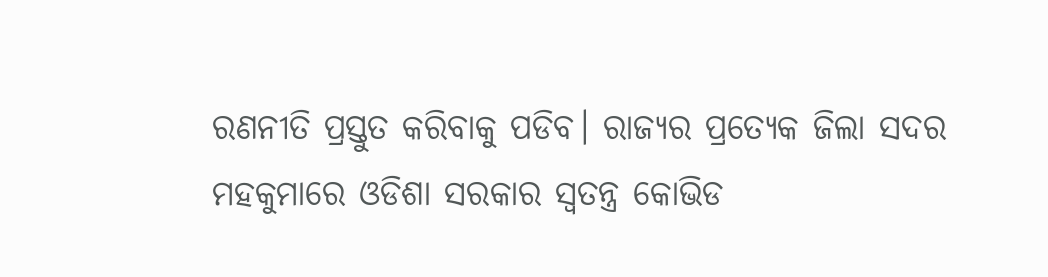ରଣନୀତି ପ୍ରସ୍ତୁତ କରିବାକୁ ପଡିବ। ରାଜ୍ୟର ପ୍ରତ୍ଯେକ ଜିଲା ସଦର ମହକୁମାରେ ଓଡିଶା ସରକାର ସ୍ଵତନ୍ତ୍ର କୋଭିଡ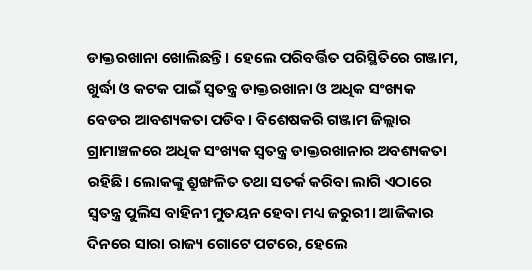ଡାକ୍ତରଖାନା ଖୋଲିଛନ୍ତି। ହେଲେ ପରିବର୍ତ୍ତିତ ପରିସ୍ଥିତିରେ ଗଞ୍ଜାମ, ଖୁର୍ଦ୍ଧା ଓ କଟକ ପାଇଁ ସ୍ଵତନ୍ତ୍ର ଡାକ୍ତରଖାନା ଓ ଅଧିକ ସଂଖ୍ୟକ ବେଡର ଆବଶ୍ୟକତା ପଡିବ। ବିଶେଷକରି ଗଞ୍ଜାମ ଜିଲ୍ଲାର ଗ୍ରାମାଞ୍ଚଳରେ ଅଧିକ ସଂଖ୍ୟକ ସ୍ଵତନ୍ତ୍ର ଡାକ୍ତରଖାନାର ଅବଶ୍ୟକତା ରହିଛି। ଲୋକଙ୍କୁ ଶ୍ରୁଙ୍ଖଳିତ ତଥା ସତର୍କ କରିବା ଲାଗି ଏଠାରେ ସ୍ଵତନ୍ତ୍ର ପୁଲିସ ବାହିନୀ ମୁତୟନ ହେବା ମଧ୍ୟ ଜରୁରୀ। ଆଜିକାର ଦିନରେ ସାରା ରାଜ୍ୟ ଗୋଟେ ପଟରେ, ହେଲେ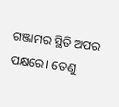ଗଞ୍ଜାମର ସ୍ଥିତି ଅପର ପକ୍ଷରେ। ତେଣୁ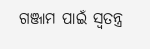ଗଞ୍ଜାମ ପାଇଁ ସ୍ଵତନ୍ତ୍ର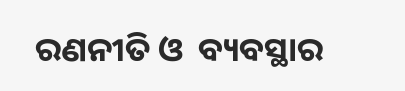ରଣନୀତି ଓ  ବ୍ୟବସ୍ଥାର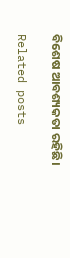ବିଶେଷ ଆବଶ୍ୟକତା ରହିଛି।

Related posts